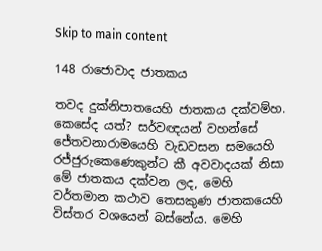Skip to main content

148 රාජොවාද ජාතකය

තවද දුක්නිපාතයෙහි ජාතකය දක්වම්හ. කෙසේද යත්? සර්වඥයන් වහන්සේ ජේතවනාරාමයෙහි වැඩවසන සමයෙහි රජ්ජුරුකෙණෙකුන්ට කී අවවාදයක් නිසා මේ ජාතකය දක්වන ලද, මෙහි වර්තමාන කථාව තෙසකුණ ජාතකයෙහි විස්තර වශයෙන් බස්නේය. මෙහි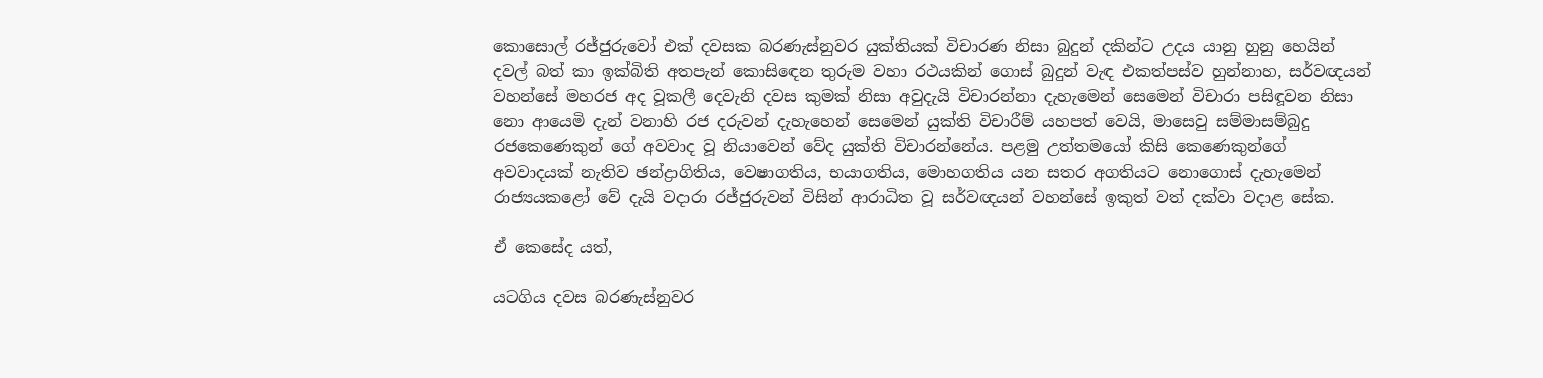කොසොල් රජ්ජුරුවෝ එක් දවසක බරණැස්නුවර යුක්තියක් විචාරණ නිසා බුදුන් දකින්ට උදය යානු හුනු හෙයින් දවල් බත් කා ඉක්බිති අතපැන් කොසිඳෙන තුරුම වහා රථයකින් ගොස් බුදුන් වැඳ එකත්පස්ව හුන්නාහ, සර්වඥයන් වහන්සේ මහරජ අද වූකලී දෙවැනි දවස කුමක් නිසා අවුදැයි විචාරන්නා දැහැමෙන් සෙමෙන් විචාරා පසිඳූවන නිසා නො ආයෙමි දැන් වනාහි රජ දරුවන් දැහැහෙන් සෙමෙන් යුක්ති විචාරීම් යහපත් වෙයි, මාසෙවු සම්මාසම්බුදු රජකෙණෙකුන් ගේ අවවාද වූ නියාවෙන් වේද යුක්ති විචාරන්නේය. පළමු උත්තමයෝ කිසි කෙණෙකුන්ගේ අවවාදයක් නැතිව ඡන්ද්‍රාගිතිය, වෙෂාගතිය, භයාගතිය, මොහගතිය යන සතර අගතියට නොගොස් දැහැමෙන් රාජ්‍යයකළෝ වේ දැයි වදාරා රජ්ජුරුවන් විසින් ආරාධිත වූ සර්වඥයන් වහන්සේ ඉකුත් වත් දක්වා වදාළ සේක.

ඒ කෙසේද යත්,

යටගිය දවස බරණැස්නුවර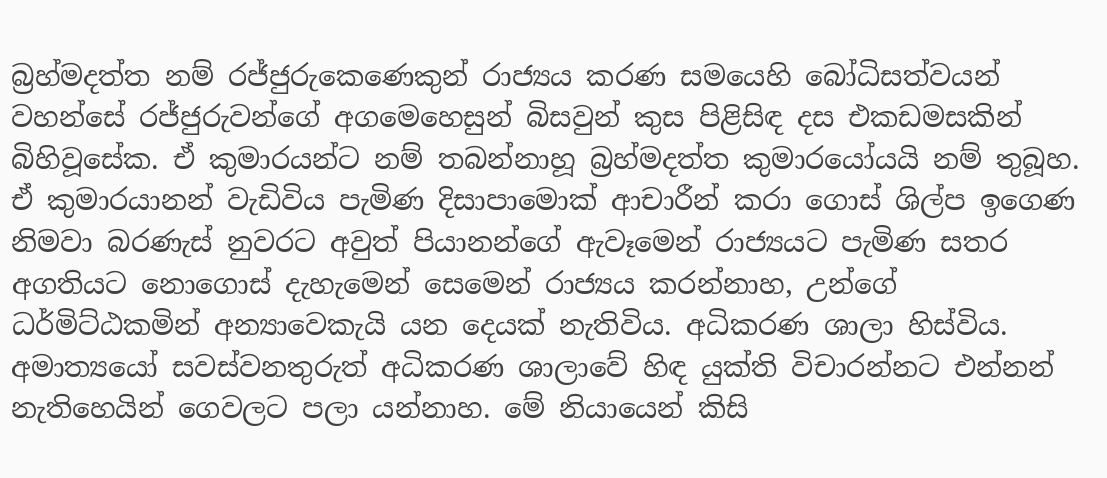බ්‍රහ්මදත්ත නම් රජ්ජුරුකෙණෙකුන් රාජ්‍යය කරණ සමයෙහි බෝධිසත්වයන් වහන්සේ රජ්ජුරුවන්ගේ අගමෙහෙසුන් බිසවුන් කුස පිළිසිඳ දස එකඩමසකින් බිහිවූසේක. ඒ කුමාරයන්ට නම් තබන්නාහූ බ්‍රහ්මදත්ත කුමාරයෝයයි නම් තුබූහ. ඒ කුමාරයානන් වැඩිවිය පැමිණ දිසාපාමොක් ආචාරීන් කරා ගොස් ශිල්ප ඉගෙණ නිමවා බරණැස් නුවරට අවුත් පියානන්ගේ ඇවෑමෙන් රාජ්‍යයට පැමිණ සතර අගතියට නොගොස් දැහැමෙන් සෙමෙන් රාජ්‍යය කරන්නාහ, උන්ගේ ධර්මිට්ඨකමින් අන්‍යාවෙකැයි යන දෙයක් නැතිවිය. අධිකරණ ශාලා හිස්විය. අමාත්‍යයෝ සවස්වනතුරුත් අධිකරණ ශාලාවේ හිඳ යුක්ති විචාරන්නට එන්නන් නැතිහෙයින් ගෙවලට පලා යන්නාහ. මේ නියායෙන් කිසි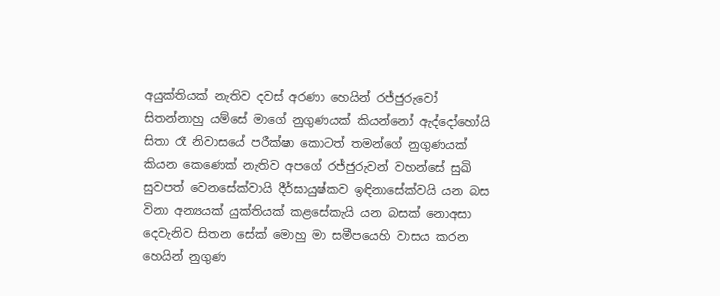අයුක්තියක් නැතිව දවස් අරණා හෙයින් රජ්ජුරුවෝ සිතන්නාහු යම්සේ මාගේ නුගුණයක් කියන්නෝ ඇද්දෝහෝයි සිතා රෑ නිවාසයේ පරීක්ෂා කොටත් තමන්ගේ නුගුණයක් කියන කෙණෙක් නැතිව අපගේ රජ්ජුරුවන් වහන්සේ සුඛි සුවපත් වෙනසේක්වායි දීර්ඝායුෂ්කව ඉඳිනාසේක්වයි යන බස විනා අන්‍යයක් යුක්තියක් කළසේකැයි යන බසක් නොඅසා දෙවැනිව සිතන සේක් මොහු මා සමීපයෙහි වාසය කරන හෙයින් නුගුණ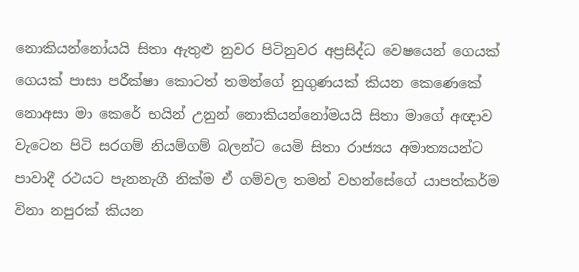නොකියන්නෝයයි සිතා ඇතුළු නුවර පිටිනුවර අප්‍රසිද්ධ වෙෂයෙන් ගෙයක් ගෙයක් පාසා පරීක්ෂා කොටත් තමන්ගේ නුගුණයක් කියන කෙණෙකේ නොඅසා මා කෙරේ භයින් උනුන් නොකියන්නෝමයයි සිතා මාගේ අඥාව වැටෙන පිටි සරගම් නියම්ගම් බලන්ට යෙමි සිතා රාජ්‍යය අමාත්‍යයන්ට පාවාදී රථයට පැනනැගී නික්ම ඒ ගම්වල තමන් වහන්සේගේ යාපත්කර්ම විනා නපුරක් කියන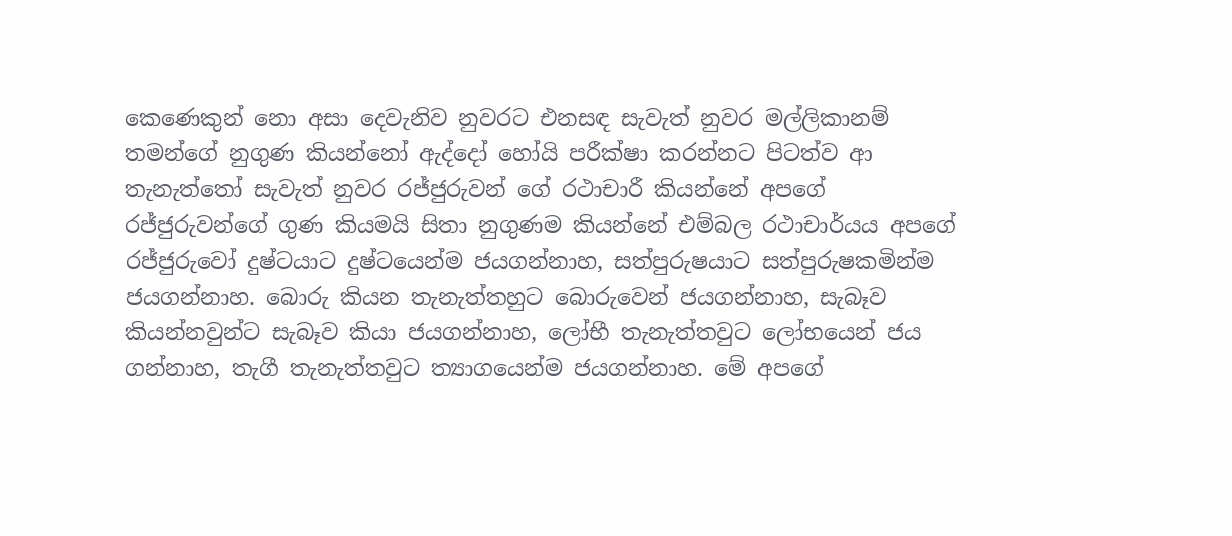කෙණෙකුන් නො අසා දෙවැනිව නුවරට එනසඳ සැවැත් නුවර මල්ලිකානම් තමන්ගේ නුගුණ කියන්නෝ ඇද්දෝ හෝයි පරීක්ෂා කරන්නට පිටත්ව ආ තැනැත්තෝ සැවැත් නුවර රජ්ජුරුවන් ගේ රථාචාරී කියන්නේ අපගේ රජ්ජුරුවන්ගේ ගුණ කියමයි සිතා නුගුණම කියන්නේ එම්බල රථාචාර්යය අපගේ රජ්ජුරුවෝ දුෂ්ටයාට දුෂ්ටයෙන්ම ජයගන්නාහ, සත්පුරුෂයාට සත්පුරුෂකමින්ම ජයගන්නාහ. බොරු කියන තැනැත්තහුට බොරුවෙන් ජයගන්නාහ, සැබෑව කියන්නවුන්ට සැබෑව කියා ජයගන්නාහ, ලෝභී තැනැත්තවුට ලෝභයෙන් ජය ගන්නාහ, තැගී තැනැත්තවුට ත්‍යාගයෙන්ම ජයගන්නාහ. මේ අපගේ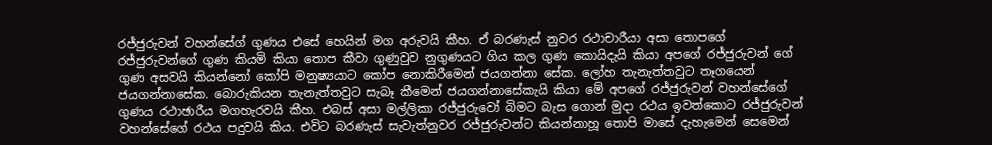රජ්ජුරුවන් වහන්සේග් ගුණය එසේ හෙයින් මග අරුවයි කීහ. ඒ බරණැස් නුවර රථාචාරීයා අසා තොපගේ රජ්ජුරුවන්ගේ ගුණ කියමි කියා තොප කීවා ගුණුවුව නුගුණයට ගිය කල ගුණ කොයිදැයි කියා අපගේ රජ්ජුරුවන් ගේ ගුණ අසවයි කියන්නෝ කෝපි මනුෂ්‍යයාට කෝප නොකිරීමෙන් ජයගන්නා සේක. ලෝහ තැනැත්තවුට තෑගයෙන් ජයගන්නාසේක. බොරුකියන තැනැත්තවුට සැබෑ කීමෙන් ජයගන්නාසේකැයි කියා මේ අපගේ රජ්ජුරුවන් වහන්සේගේ ගුණය රථාඡාරීය මගහැරවයි කීහ. එබස් අසා මල්ලිකා රජ්ජුරුවෝ බිමට බැස ගොන් මුදා රථය ඉවත්කොට රජ්ජුරුවන් වහන්සේගේ රථය පදුවයි කිය. එවිට බරණැස් සැවැත්නුවර රජ්ජුරුවන්ට කියන්නාහූ තොපි මාසේ දැහැමෙන් සෙමෙන්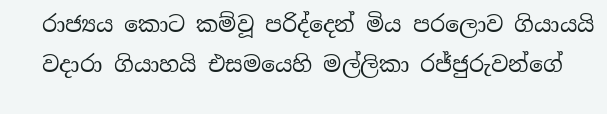රාජ්‍යය කොට කම්වූ පරිද්දෙන් මිය පරලොව ගියායයි වදාරා ගියාහයි එසමයෙහි මල්ලිකා රජ්ජුරුවන්ගේ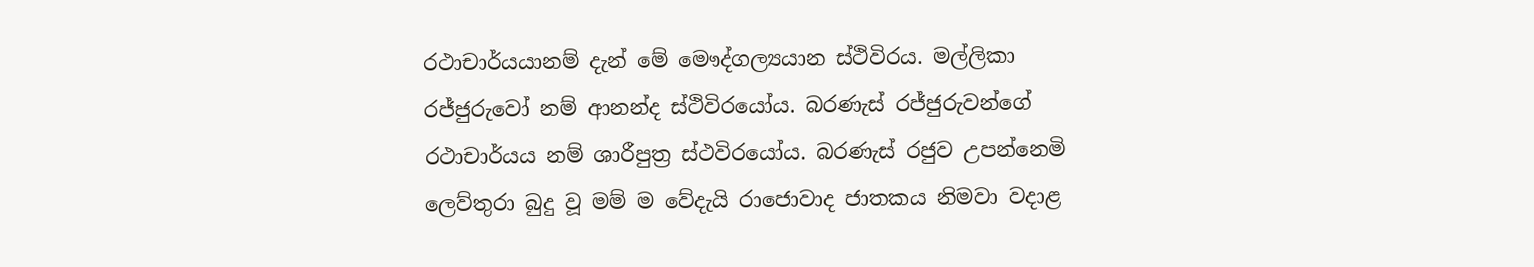රථාචාර්යයානම් දැන් මේ මෞද්ගල්‍යයාන ස්ථිවිරය. මල්ලිකා රජ්ජුරුවෝ නම් ආනන්ද ස්ථිවිරයෝය. බරණැස් රජ්ජුරුවන්ගේ රථාචාර්යය නම් ශාරීපුත්‍ර ස්ථවිරයෝය. බරණැස් රජුව උපන්නෙමි ලෙව්තුරා බුදු වූ මම් ම වේදැයි රාජොවාද ජාතකය නිමවා වදාළ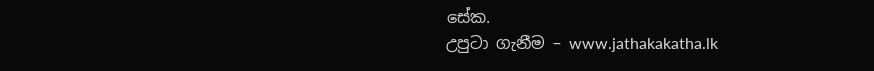සේක.
උපුටා ගැනීම – www.jathakakatha.lk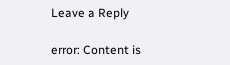Leave a Reply

error: Content is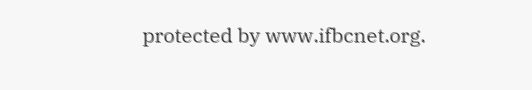protected by www.ifbcnet.org.